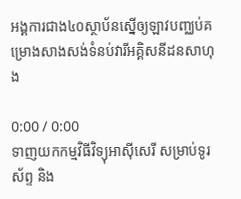អង្គការជាង៤០ស្ថាប័នស្នើឲ្យឡាវបញ្ឈប់គម្រោងសាងសង់ទំនប់វារីអគ្គិសនីដនសាហុង

0:00 / 0:00
ទាញយកកម្មវិធីវិទ្យុអាស៊ីសេរី សម្រាប់ទូរស័ព្ទ និង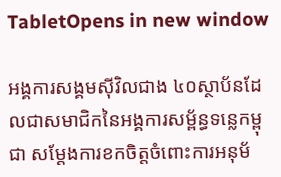TabletOpens in new window

អង្គការសង្គមស៊ីវិលជាង ៤០ស្ថាប័នដែលជាសមាជិកនៃអង្គការសម្ព័ន្ធទន្លេកម្ពុជា សម្ដែងការខកចិត្តចំពោះការអនុម័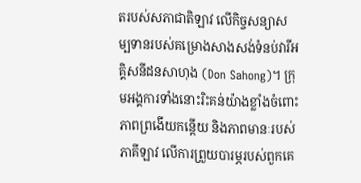តរបស់សភាជាតិឡាវ លើកិច្ចសន្យាសម្បទានរបស់គម្រោងសាងសង់ទំនប់វារីអគ្គិសនីដនសាហុង (Don Sahong)។ ក្រុមអង្គការទាំងនោះរិះគន់យ៉ាងខ្លាំងចំពោះភាពព្រងើយកន្តើយ និងភាពមានៈរបស់ភាគីឡាវ លើការព្រួយបារម្ភរបស់ពួកគេ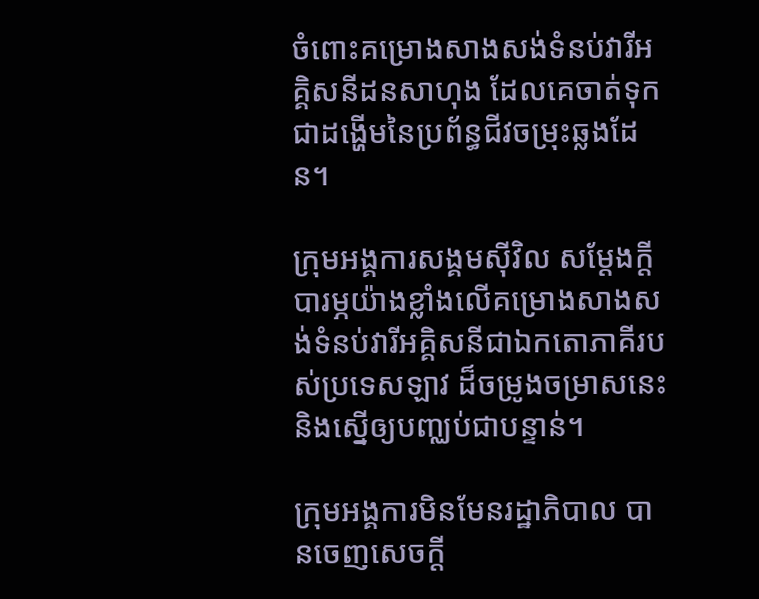ចំពោះគម្រោងសាងសង់ទំនប់វារីអគ្គិសនីដនសាហុង ដែលគេចាត់ទុកជាដង្ហើមនៃប្រព័ន្ធជីវចម្រុះឆ្លងដែន។

ក្រុមអង្គការសង្គមស៊ីវិល សម្ដែងក្តីបារម្ភយ៉ាងខ្លាំងលើគម្រោងសាងសង់ទំនប់វារីអគ្គិសនីជាឯកតោភាគីរបស់ប្រទេសឡាវ ដ៏ចម្រូងចម្រាសនេះ និងស្នើឲ្យបញ្ឈប់ជាបន្ទាន់។

ក្រុមអង្គការមិនមែនរដ្ឋាភិបាល បានចេញសេចក្តី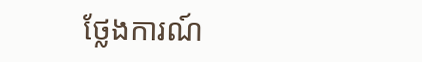ថ្លែងការណ៍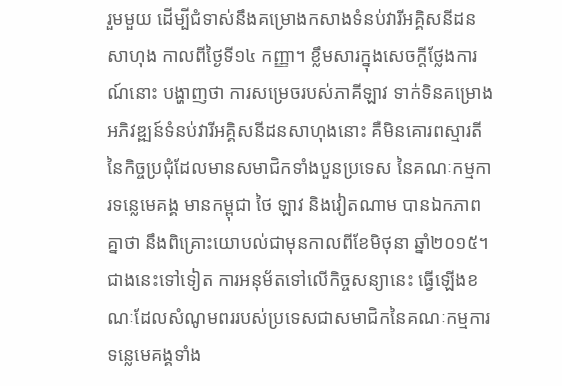រួមមួយ ដើម្បីជំទាស់នឹងគម្រោងកសាងទំនប់វារីអគ្គិសនីដនសាហុង កាលពីថ្ងៃទី១៤ កញ្ញា។ ខ្លឹមសារក្នុងសេចក្តីថ្លែងការណ៍នោះ បង្ហាញថា ការសម្រេចរបស់ភាគីឡាវ ទាក់ទិនគម្រោងអភិវឌ្ឍន៍ទំនប់វារីអគ្គិសនីដនសាហុងនោះ គឺមិនគោរពស្មារតីនៃកិច្ចប្រជុំដែលមានសមាជិកទាំងបួនប្រទេស នៃគណៈកម្មការទន្លេមេគង្គ មានកម្ពុជា ថៃ ឡាវ និងវៀតណាម បានឯកភាពគ្នាថា នឹងពិគ្រោះយោបល់ជាមុនកាលពីខែមិថុនា ឆ្នាំ២០១៥។ ជាងនេះទៅទៀត ការអនុម័តទៅលើកិច្ចសន្យានេះ ធ្វើឡើងខណៈដែលសំណូមពររបស់ប្រទេសជាសមាជិកនៃគណៈកម្មការទន្លេមេគង្គទាំង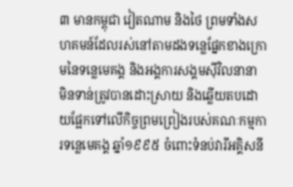៣ មានកម្ពុជា វៀតណាម និងថៃ ព្រមទាំងសហគមន៍ដែលរស់នៅតាមដងទន្លេផ្នែកខាងក្រោមនៃទន្លេមេគង្គ និងអង្គការសង្គមស៊ីវិលនានា មិនទាន់ត្រូវបានដោះស្រាយ និងឆ្លើយតបដោយផ្អែកទៅលើកិច្ចព្រមព្រៀងរបស់គណៈកម្មការទន្លេមេគង្គ ឆ្នាំ១៩៩៥ ចំពោះទំនប់វារីអគ្គិសនី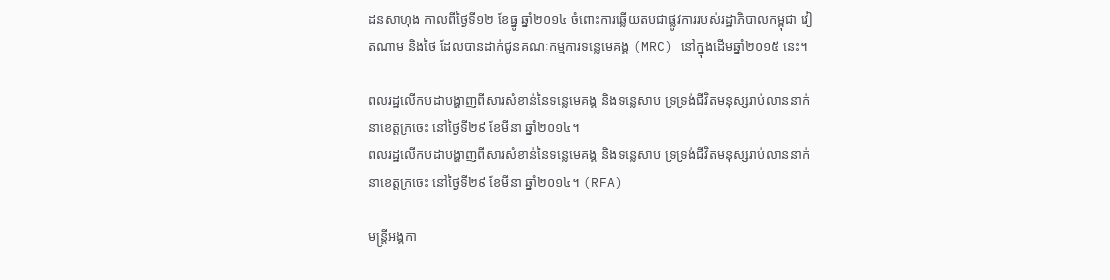ដនសាហុង កាលពីថ្ងៃទី១២ ខែធ្នូ ឆ្នាំ២០១៤ ចំពោះការឆ្លើយតបជាផ្លូវការរបស់រដ្ឋាភិបាលកម្ពុជា វៀតណាម និងថៃ ដែលបានដាក់ជូនគណៈកម្មការទន្លេមេគង្គ (MRC) នៅក្នុងដើមឆ្នាំ២០១៥ នេះ។

ពលរដ្ឋលើកបដាបង្ហាញពីសារសំខាន់នៃទន្លេមេគង្គ និងទន្លេសាប ទ្រទ្រង់ជីវិតមនុស្សរាប់លាននាក់ នាខេត្តក្រចេះ នៅថ្ងៃទី២៩ ខែមីនា ឆ្នាំ២០១៤។
ពលរដ្ឋលើកបដាបង្ហាញពីសារសំខាន់នៃទន្លេមេគង្គ និងទន្លេសាប ទ្រទ្រង់ជីវិតមនុស្សរាប់លាននាក់ នាខេត្តក្រចេះ នៅថ្ងៃទី២៩ ខែមីនា ឆ្នាំ២០១៤។ (RFA)

មន្ត្រីអង្គកា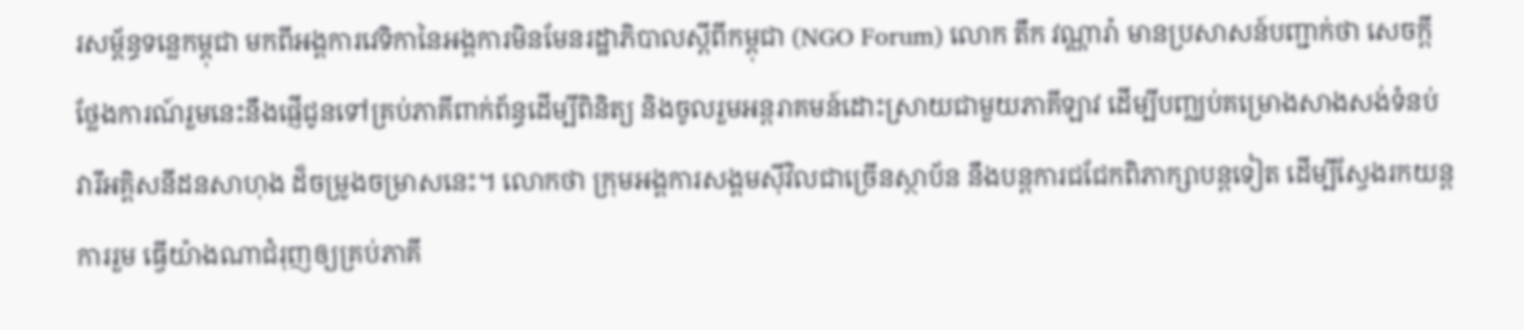រសម្ព័ន្ធទន្លេកម្ពុជា មកពីអង្គការវេទិកានៃអង្គការមិនមែនរដ្ឋាភិបាលស្ដីពីកម្ពុជា (NGO Forum) លោក តឹក វណ្ណារ៉ា មានប្រសាសន៍បញ្ជាក់ថា សេចក្តីថ្លែងការណ៍រួមនេះនឹងផ្ញើជូនទៅគ្រប់ភាគីពាក់ព័ន្ធដើម្បីពិនិត្យ និងចូលរួមអន្តរាគមន៍ដោះស្រាយជាមួយភាគីឡាវ ដើម្បីបញ្ឈប់គម្រោងសាងសង់ទំនប់វារីអគ្គិសនីដនសាហុង ដ៏ចម្រូងចម្រាសនេះ។ លោកថា ក្រុមអង្គការសង្គមស៊ីវិលជាច្រើនស្ថាប័ន នឹងបន្តការជជែកពិភាក្សាបន្តទៀត ដើម្បីស្វែងរកយន្តការរួម ធ្វើយ៉ាងណាជំរុញឲ្យគ្រប់ភាគី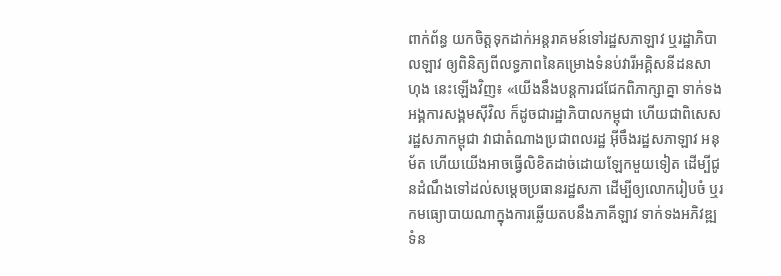ពាក់ព័ន្ធ យកចិត្តទុកដាក់អន្តរាគមន៍ទៅរដ្ឋសភាឡាវ ឬរដ្ឋាភិបាលឡាវ ឲ្យពិនិត្យពីលទ្ធភាពនៃគម្រោងទំនប់វារីអគ្គិសនីដនសាហុង នេះឡើងវិញ៖ «យើងនឹងបន្តការជជែកពិភាក្សាគ្នា ទាក់ទងអង្គការសង្គមស៊ីវិល ក៏ដូចជារដ្ឋាភិបាលកម្ពុជា ហើយជាពិសេស រដ្ឋសភាកម្ពុជា វាជាតំណាងប្រជាពលរដ្ឋ អ៊ីចឹងរដ្ឋសភាឡាវ អនុម័ត ហើយយើងអាចធ្វើលិខិតដាច់ដោយឡែកមួយទៀត ដើម្បីជូនដំណឹងទៅដល់សម្ដេចប្រធានរដ្ឋសភា ដើម្បីឲ្យលោករៀបចំ ឬរកមធ្យោបាយណាក្នុងការឆ្លើយតបនឹងភាគីឡាវ ទាក់ទងអភិវឌ្ឍទំន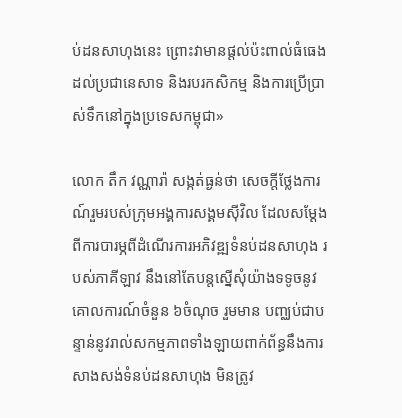ប់ដនសាហុងនេះ ព្រោះវាមានផ្តល់ប៉ះពាល់ធំធេងដល់ប្រជានេសាទ និងរបរកសិកម្ម និងការប្រើប្រាស់ទឹកនៅក្នុងប្រទេសកម្ពុជា»

លោក តឹក វណ្ណារ៉ា សង្កត់ធ្ងន់ថា សេចក្តីថ្លែងការណ៍រួមរបស់ក្រុមអង្គការសង្គមស៊ីវិល ដែលសម្ដែងពីការបារម្ភពីដំណើរការអភិវឌ្ឍទំនប់ដនសាហុង របស់ភាគីឡាវ នឹងនៅតែបន្តស្នើសុំយ៉ាងទទូចនូវគោលការណ៍ចំនួន ៦ចំណុច រួមមាន បញ្ឈប់ជាបន្ទាន់នូវរាល់សកម្មភាពទាំងឡាយពាក់ព័ន្ធនឹងការសាងសង់ទំនប់ដនសាហុង មិនត្រូវ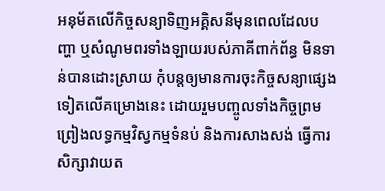អនុម័តលើកិច្ចសន្យាទិញអគ្គិសនីមុនពេលដែលបញ្ហា ឬសំណូមពរទាំងឡាយរបស់ភាគីពាក់ព័ន្ធ មិនទាន់បានដោះស្រាយ កុំបន្តឲ្យមានការចុះកិច្ចសន្យាផ្សេងទៀតលើគម្រោងនេះ ដោយរួមបញ្ចូលទាំងកិច្ចព្រមព្រៀងលទ្ធកម្មវិស្វកម្មទំនប់ និងការសាងសង់ ធ្វើការសិក្សាវាយត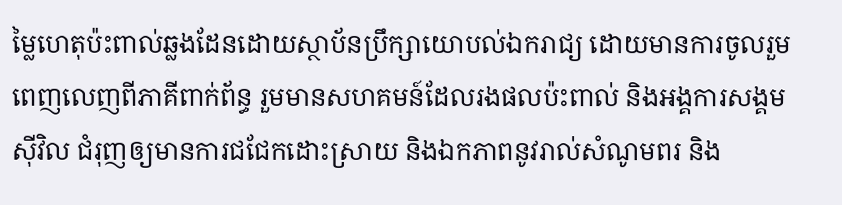ម្លៃហេតុប៉ះពាល់ឆ្លងដែនដោយស្ថាប័នប្រឹក្សាយោបល់ឯករាជ្យ ដោយមានការចូលរួមពេញលេញពីភាគីពាក់ព័ន្ធ រួមមានសហគមន៍ដែលរងផលប៉ះពាល់ និងអង្គការសង្គមស៊ីវិល ជំរុញឲ្យមានការជជែកដោះស្រាយ និងឯកភាពនូវរាល់សំណូមពរ និង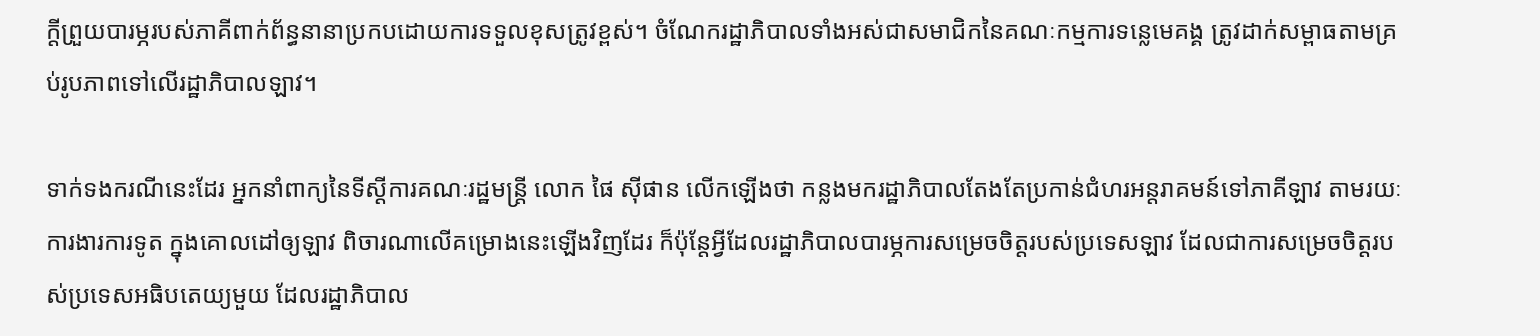ក្តីព្រួយបារម្ភរបស់ភាគីពាក់ព័ន្ធនានាប្រកបដោយការទទួលខុសត្រូវខ្ពស់។ ចំណែករដ្ឋាភិបាលទាំងអស់ជាសមាជិកនៃគណៈកម្មការទន្លេមេគង្គ ត្រូវដាក់សម្ពាធតាមគ្រប់រូបភាពទៅលើរដ្ឋាភិបាលឡាវ។

ទាក់ទងករណីនេះដែរ អ្នកនាំពាក្យនៃទីស្ដីការគណៈរដ្ឋមន្ត្រី លោក ផៃ ស៊ីផាន លើកឡើងថា កន្លងមករដ្ឋាភិបាលតែងតែប្រកាន់ជំហរអន្តរាគមន៍ទៅភាគីឡាវ តាមរយៈការងារការទូត ក្នុងគោលដៅឲ្យឡាវ ពិចារណាលើគម្រោងនេះឡើងវិញដែរ ក៏ប៉ុន្តែអ្វីដែលរដ្ឋាភិបាលបារម្ភការសម្រេចចិត្តរបស់ប្រទេសឡាវ ដែលជាការសម្រេចចិត្តរបស់ប្រទេសអធិបតេយ្យមួយ ដែលរដ្ឋាភិបាល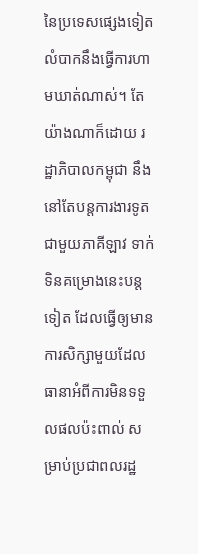នៃប្រទេសផ្សេងទៀតលំបាកនឹងធ្វើការហាមឃាត់ណាស់។ តែយ៉ាងណាក៏ដោយ រដ្ឋាភិបាលកម្ពុជា នឹងនៅតែបន្តការងារទូតជាមួយភាគីឡាវ ទាក់ទិនគម្រោងនេះបន្តទៀត ដែលធ្វើឲ្យមានការសិក្សាមួយដែលធានាអំពីការមិនទទួលផលប៉ះពាល់ សម្រាប់ប្រជាពលរដ្ឋ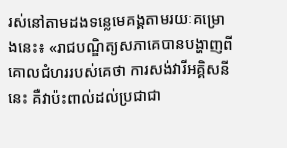រស់នៅតាមដងទន្លេមេគង្គតាមរយៈគម្រោងនេះ៖ «រាជបណ្ឌិត្យសភាគេបានបង្ហាញពីគោលជំហររបស់គេថា ការសង់វារីអគ្គិសនីនេះ គឺវាប៉ះពាល់ដល់ប្រជាជា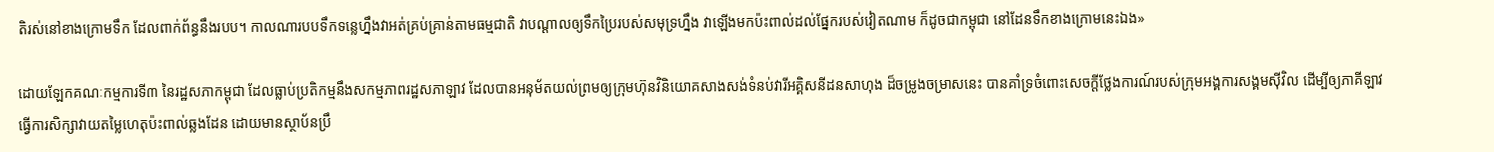តិរស់នៅខាងក្រោមទឹក ដែលពាក់ព័ន្ធនឹងរបប។ កាលណារបបទឹកទន្លេហ្នឹងវាអត់គ្រប់គ្រាន់តាមធម្មជាតិ វាបណ្ដាលឲ្យទឹកប្រៃរបស់សមុទ្រហ្នឹង វាឡើងមកប៉ះពាល់ដល់ផ្នែករបស់វៀតណាម ក៏ដូចជាកម្ពុជា នៅដែនទឹកខាងក្រោមនេះឯង»

ដោយឡែកគណៈកម្មការទី៣ នៃរដ្ឋសភាកម្ពុជា ដែលធ្លាប់ប្រតិកម្មនឹងសកម្មភាពរដ្ឋសភាឡាវ ដែលបានអនុម័តយល់ព្រមឲ្យក្រុមហ៊ុនវិនិយោគសាងសង់ទំនប់វារីអគ្គិសនីដនសាហុង ដ៏ចម្រូងចម្រាសនេះ បានគាំទ្រចំពោះសេចក្តីថ្លែងការណ៍របស់ក្រុមអង្គការសង្គមស៊ីវិល ដើម្បីឲ្យភាគីឡាវ ធ្វើការសិក្សាវាយតម្លៃហេតុប៉ះពាល់ឆ្លងដែន ដោយមានស្ថាប័នប្រឹ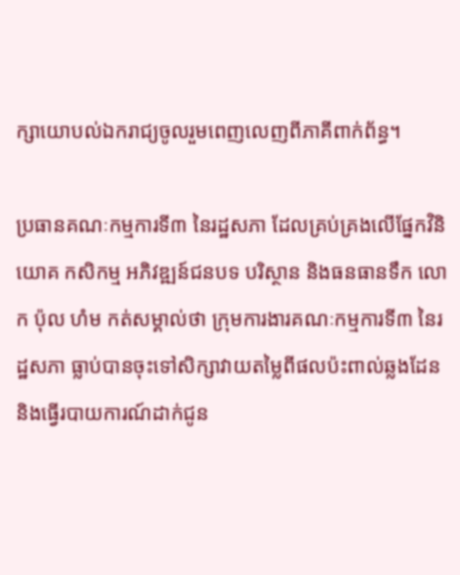ក្សាយោបល់ឯករាជ្យចូលរួមពេញលេញពីភាគីពាក់ព័ន្ធ។

ប្រធានគណៈកម្មការទី៣ នៃរដ្ឋសភា ដែលគ្រប់គ្រងលើផ្នែកវិនិយោគ កសិកម្ម អភិវឌ្ឍន៍ជនបទ បរិស្ថាន និងធនធានទឹក លោក ប៉ុល ហំម កត់សម្គាល់ថា ក្រុមការងារគណៈកម្មការទី៣ នៃរដ្ឋសភា ធ្លាប់បានចុះទៅសិក្សាវាយតម្លៃពីផលប៉ះពាល់ឆ្លងដែន និងធ្វើរបាយការណ៍ដាក់ជូន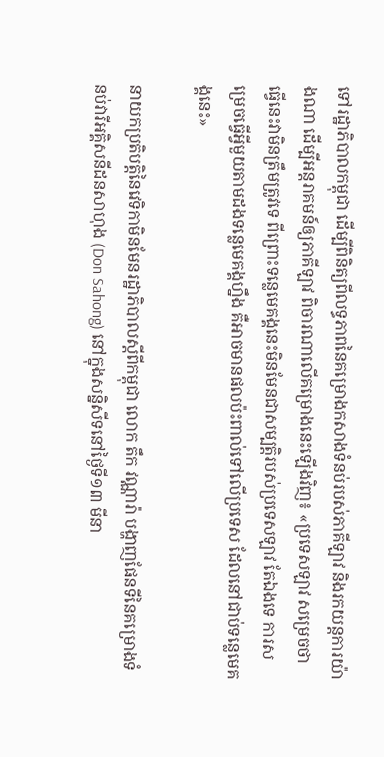ទៅរដ្ឋាភិបាលកម្ពុជា ដើម្បីពិនិត្យពីលទ្ធភាពនៃគម្រោងកសាងទំនប់របស់ភាគីឡាវ និងរកយន្តការយ៉ាងណា ដើម្បីអន្តរាគមន៍ឲ្យភាគីឡាវ ពិចារណាលើគម្រោងនេះឡើងវិញ៖ «ប្រទេសឡាវ សម្រេចថា ធ្វើនេះវាមិនត្រឹមត្រូវទេ ពីព្រោះទន្លេមេគង្គនេះមិនមែនជាសម្បត្តិរបស់ប្រទេសឡាវ តែឯងទេ ការសម្រេចធ្វើអ្វីមួយតាមដងទន្លេមេគង្គហ្នឹង គឺអាចមានផលប៉ះពាល់ទៅលើប្រទេស ដែលនៅជាប់ទន្លេមេគង្គនេះ»

នាយកប្រតិបត្តិនៃវេទិកាមិនមែនរដ្ឋាភិបាលស្ដីពីកម្ពុជា លោក តឹក វណ្ណារ៉ា បង្ហាញផែនទីនៃគម្រោងទំនប់វារីអគ្គិសនីដនសាហុង (Don Sahong) នៅក្នុងសន្និសីទនៅថ្ងៃទី១៣ មីនា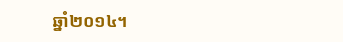ឆ្នាំ២០១៤។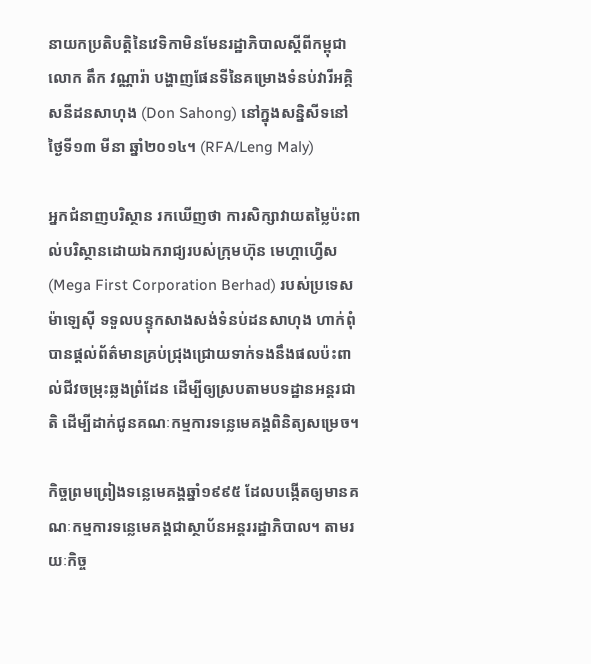នាយកប្រតិបត្តិនៃវេទិកាមិនមែនរដ្ឋាភិបាលស្ដីពីកម្ពុជា លោក តឹក វណ្ណារ៉ា បង្ហាញផែនទីនៃគម្រោងទំនប់វារីអគ្គិសនីដនសាហុង (Don Sahong) នៅក្នុងសន្និសីទនៅថ្ងៃទី១៣ មីនា ឆ្នាំ២០១៤។ (RFA/Leng Maly)

អ្នកជំនាញបរិស្ថាន រកឃើញថា ការសិក្សាវាយតម្លៃប៉ះពាល់បរិស្ថានដោយឯករាជ្យរបស់ក្រុមហ៊ុន មេហ្គាហ្វើស (Mega First Corporation Berhad) របស់ប្រទេសម៉ាឡេស៊ី ទទួលបន្ទុកសាងសង់ទំនប់ដនសាហុង ហាក់ពុំបានផ្តល់ព័ត៌មានគ្រប់ជ្រុងជ្រោយទាក់ទងនឹងផលប៉ះពាល់ជីវចម្រុះឆ្លងព្រំដែន ដើម្បីឲ្យស្របតាមបទដ្ឋានអន្តរជាតិ ដើម្បីដាក់ជូនគណៈកម្មការទន្លេមេគង្គពិនិត្យសម្រេច។

កិច្ចព្រមព្រៀងទន្លេមេគង្គឆ្នាំ១៩៩៥ ដែលបង្កើតឲ្យមានគណៈកម្មការទន្លេមេគង្គជាស្ថាប័នអន្តររដ្ឋាភិបាល។ តាមរយៈកិច្ច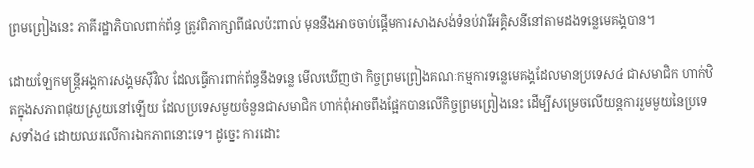ព្រមព្រៀងនេះ ភាគីរដ្ឋាភិបាលពាក់ព័ន្ធ ត្រូវពិភាក្សាពីផលប៉ះពាល់ មុននឹងអាចចាប់ផ្ដើមការសាងសង់ទំនប់វារីអគ្គិសនីនៅតាមដងទន្លេមេគង្គបាន។

ដោយឡែកមន្ត្រីអង្គការសង្គមស៊ីវិល ដែលធ្វើការពាក់ព័ន្ធនឹងទន្លេ មើលឃើញថា កិច្ចព្រមព្រៀងគណៈកម្មការទន្លេមេគង្គដែលមានប្រទេស៤ ជាសមាជិក ហាក់ឋិតក្នុងសភាពផុយស្រួយនៅឡើយ ដែលប្រទេសមួយចំនួនជាសមាជិក ហាក់ពុំអាចពឹងផ្អែកបានលើកិច្ចព្រមព្រៀងនេះ ដើម្បីសម្រេចលើយន្តការរួមមួយនៃប្រទេសទាំង៤ ដោយឈរលើការឯកភាពនោះទេ។ ដូច្នេះ ការដោះ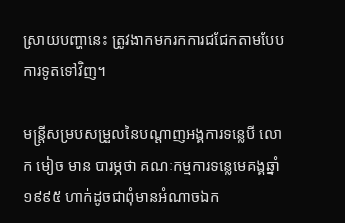ស្រាយបញ្ហានេះ ត្រូវងាកមករកការជជែកតាមបែបការទូតទៅវិញ។

មន្ត្រីសម្របសម្រួលនៃបណ្ដាញអង្គការទន្លេបី លោក មៀច មាន បារម្ភថា គណៈកម្មការទន្លេមេគង្គឆ្នាំ១៩៩៥ ហាក់ដូចជាពុំមានអំណាចឯក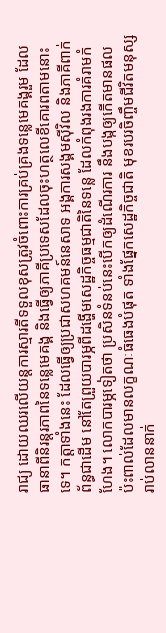រាជ្យ ដោយឈរលើយន្តការស្មារតីទទួលខុសត្រូវចំពោះការគ្រប់គ្រងទន្លេមេគង្គរួម ដែលធានាពីនិរន្តរភាពនៃទន្លេមេគង្គ និងធ្វើឲ្យភាគីប្រទេសដែលចុះហត្ថលេខីគោរពតាមនោះទេ។ កត្តាទាំងនេះ ដែលធ្វើឲ្យប្រជាសហគមន៍នេសាទ អង្គការសង្គមស៊ីវិល និងភាគីពាក់ព័ន្ធជាដើម នៅតែព្រួយបារម្ភពីដង្ហើមសេដ្ឋកិច្ចធម្មជាតិនៃទន្លេ ដែលកំពុងរងការគំរាមកំហែង។ លោកបារម្ភទៀតថា ប្រសិនទំនប់នេះបើកឲ្យដំណើរការ នឹងបង្កឲ្យកើតមានផលប៉ះពាល់ដែលមានលក្ខណៈធំធេងបំផុត ទាំងផ្នែកសេដ្ឋកិច្ចជាតិ មុខរបរចិញ្ចឹមជីវិតមនុស្សរាប់លាននាក់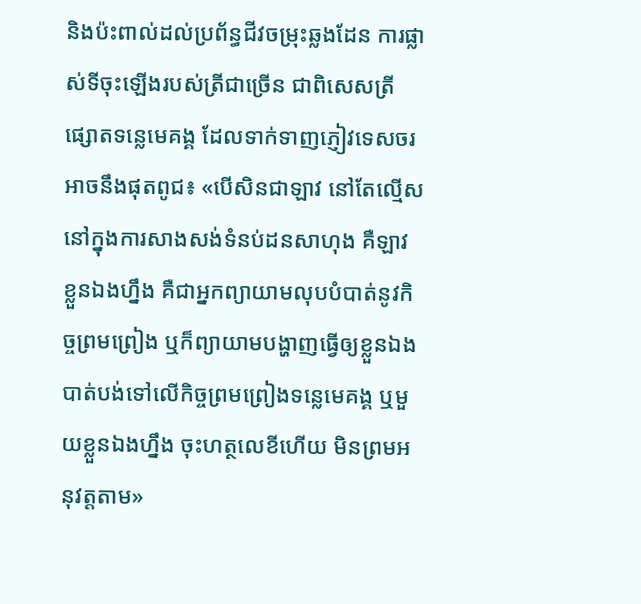និងប៉ះពាល់ដល់ប្រព័ន្ធជីវចម្រុះឆ្លងដែន ការផ្លាស់ទីចុះឡើងរបស់ត្រីជាច្រើន ជាពិសេសត្រីផ្សោតទន្លេមេគង្គ ដែលទាក់ទាញភ្ញៀវទេសចរ អាចនឹងផុតពូជ៖ «បើសិនជាឡាវ នៅតែល្មើសនៅក្នុងការសាងសង់ទំនប់ដនសាហុង គឺឡាវ ខ្លួនឯងហ្នឹង គឺជាអ្នកព្យាយាមលុបបំបាត់នូវកិច្ចព្រមព្រៀង ឬក៏ព្យាយាមបង្ហាញធ្វើឲ្យខ្លួនឯងបាត់បង់ទៅលើកិច្ចព្រមព្រៀងទន្លេមេគង្គ ឬមួយខ្លួនឯងហ្នឹង ចុះហត្ថលេខីហើយ មិនព្រមអនុវត្តតាម»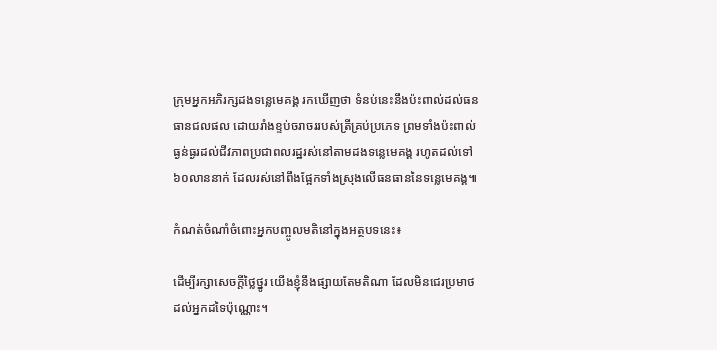ក្រុមអ្នកអភិរក្សដងទន្លេមេគង្គ រកឃើញថា ទំនប់នេះនឹងប៉ះពាល់ដល់ធនធានជលផល ដោយរាំងខ្ទប់ចរាចររបស់ត្រីគ្រប់ប្រភេទ ព្រមទាំងប៉ះពាល់ធ្ងន់ធ្ងរដល់ជីវភាពប្រជាពលរដ្ឋរស់នៅតាមដងទន្លេមេគង្គ រហូតដល់ទៅ ៦០លាននាក់ ដែលរស់នៅពឹងផ្អែកទាំងស្រុងលើធនធាននៃទន្លេមេគង្គ៕

កំណត់ចំណាំចំពោះអ្នកបញ្ចូលមតិនៅក្នុងអត្ថបទនេះ៖

ដើម្បីរក្សាសេចក្ដីថ្លៃថ្នូរ យើងខ្ញុំនឹងផ្សាយតែមតិណា ដែលមិនជេរប្រមាថដល់អ្នកដទៃប៉ុណ្ណោះ។